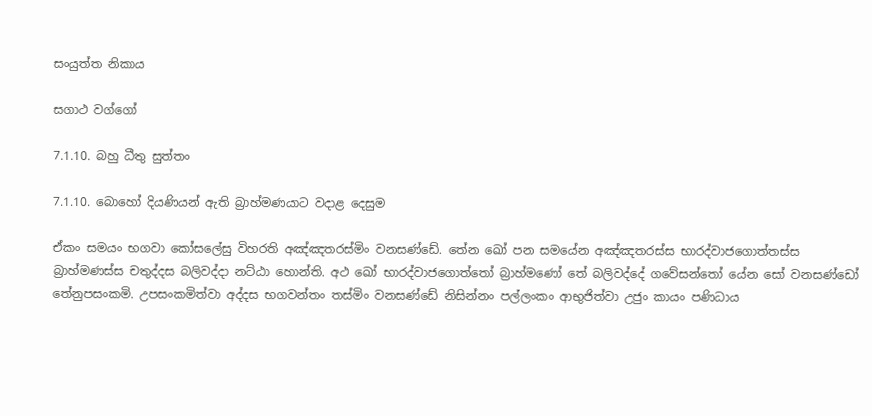සංයුත්ත නිකාය

සගාථ වග්ගෝ

7.1.10. බහු ධීතු සුත්තං

7.1.10. බොහෝ දියණියන් ඇති බ්‍රාහ්මණයාට වදාළ දෙසුම

ඒකං සමයං භගවා කෝසලේසු විහරති අඤ්‌ඤතරස්‌මිං වනසණ්ඩේ. තේන ඛෝ පන සමයේන අඤ්‌ඤතරස්‌ස භාරද්‌වාජගොත්‌තස්‌ස බ්‍රාහ්‌මණස්‌ස චතුද්‌දස බලිවද්‌දා නට්‌ඨා හොන්‌ති. අථ ඛෝ භාරද්‌වාජගොත්‌තෝ බ්‍රාහ්මණෝ තේ බලිවද්‌දේ ගවේසන්‌තෝ යේන සෝ වනසණ්ඩෝ තේනුපසංකමි. උපසංකමිත්‌වා අද්‌දස භගවන්‌තං තස්‌මිං වනසණ්ඩේ නිසින්‌නං පල්‌ලංකං ආභුජිත්‌වා උජුං කායං පණිධාය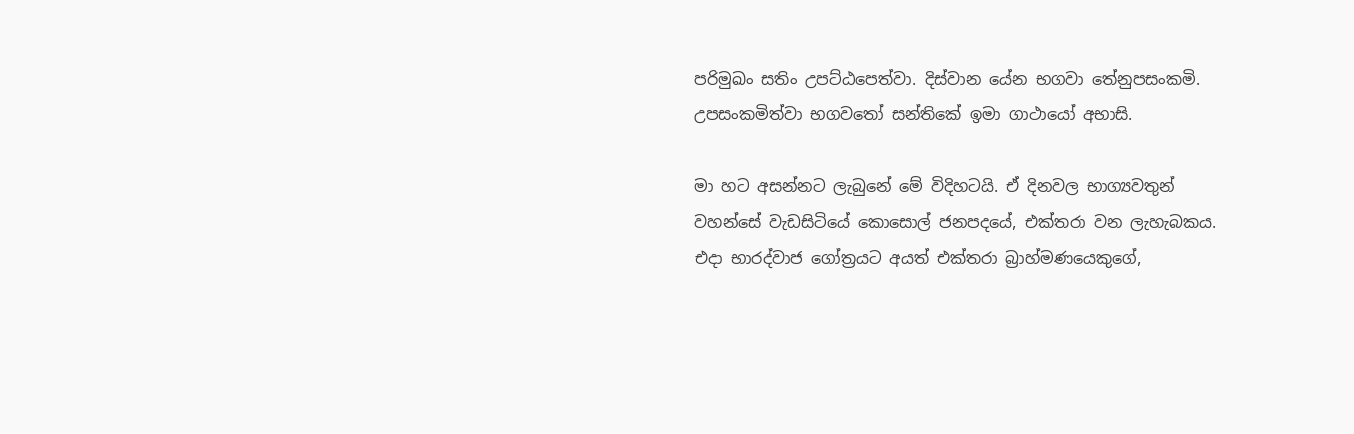පරිමුඛං සතිං උපට්‌ඨපෙත්‌වා. දිස්‌වාන යේන භගවා තේනුපසංකමි. උපසංකමිත්‌වා භගවතෝ සන්තිකේ ඉමා ගාථායෝ අභාසි.

මා හට අසන්නට ලැබුනේ මේ විදිහටයි. ඒ දිනවල භාග්‍යවතුන් වහන්සේ වැඩසිටියේ කොසොල් ජනපදයේ, එක්තරා වන ලැහැබකය. එදා භාරද්වාජ ගෝත්‍රයට අයත් එක්තරා බ්‍රාහ්මණයෙකුගේ,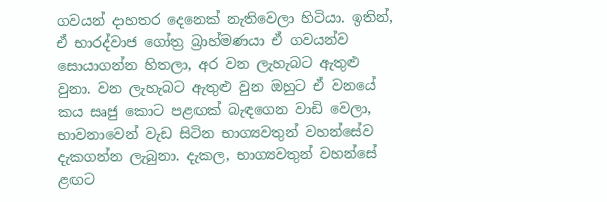ගවයන් දාහතර දෙනෙක් නැතිවෙලා හිටියා. ඉතින්, ඒ භාරද්වාජ ගෝත්‍ර බ්‍රාහ්මණයා ඒ ගවයන්ව සොයාගන්න හිතලා, අර වන ලැහැබට ඇතුළු වුනා. වන ලැහැබට ඇතුළු වුන ඔහුට ඒ වනයේ කය සෘජු කොට පළඟක් බැඳගෙන වාඩි වෙලා, භාවනාවෙන් වැඩ සිටින භාග්‍යවතුන් වහන්සේව දැකගන්න ලැබුනා. දැකල, භාග්‍යවතුන් වහන්සේ ළඟට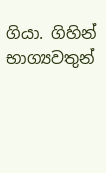ගියා. ගිහින් භාග්‍යවතුන්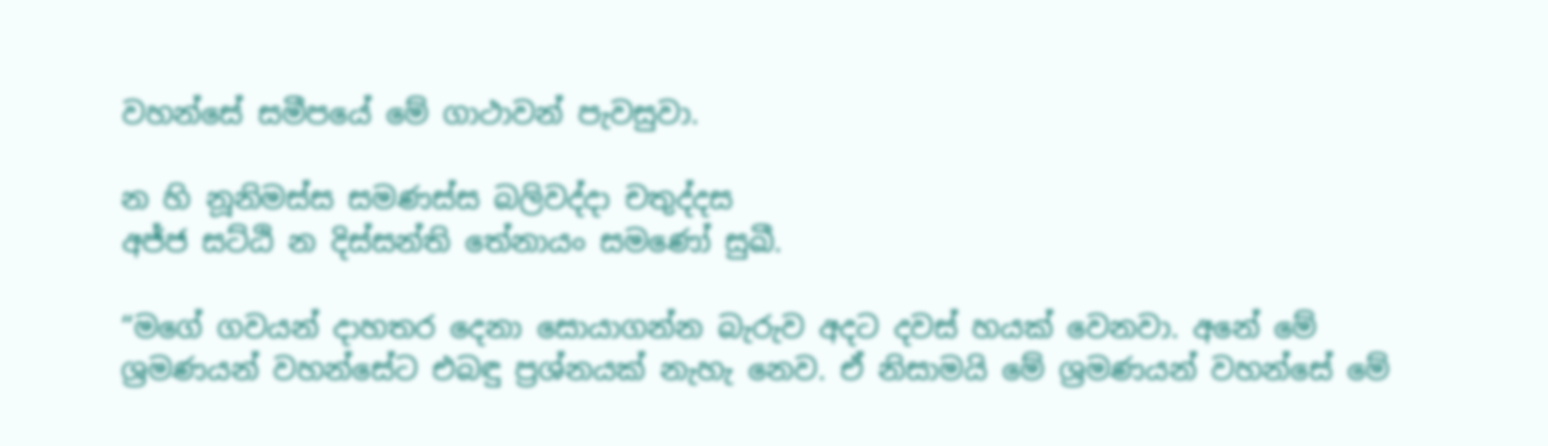වහන්සේ සමීපයේ මේ ගාථාවන් පැවසුවා.

න හි නූනිමස්‌ස සමණස්‌ස බලිවද්‌දා චතුද්‌දස
අජ්ජ සට්ඨි න දිස්‌සන්‌ති තේනායං සමණෝ සුඛී.

“මගේ ගවයන් දාහතර දෙනා සොයාගන්න බැරුව අදට දවස් හයක් වෙනවා. අනේ මේ ශ්‍රමණයන් වහන්සේට එබඳු ප්‍රශ්නයක් නැහැ නෙව. ඒ නිසාමයි මේ ශ්‍රමණයන් වහන්සේ මේ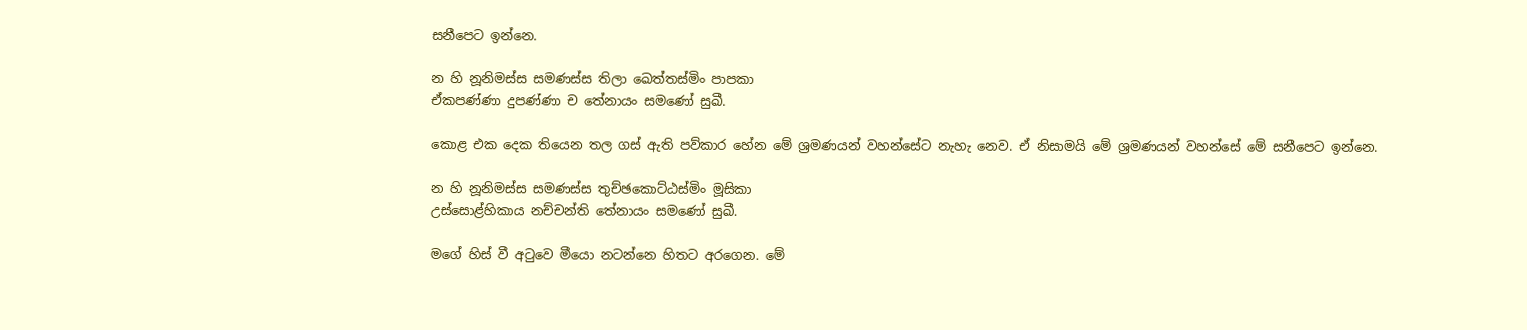සනීපෙට ඉන්නෙ.

න හි නූනිමස්‌ස සමණස්‌ස තිලා ඛෙත්‌තස්‌මිං පාපකා
ඒකපණ්‌ණා දුපණ්‌ණා ච තේනායං සමණෝ සුඛී.

කොළ එක දෙක තියෙන තල ගස් ඇති පව්කාර හේන මේ ශ්‍රමණයන් වහන්සේට නැහැ නෙව. ඒ නිසාමයි මේ ශ්‍රමණයන් වහන්සේ මේ සනීපෙට ඉන්නෙ.

න හි නූනිමස්‌ස සමණස්‌ස තුච්‌ඡකොට්‌ඨස්‌මිං මූසිකා
උස්‌සොළ්‌හිකාය නච්‌චන්‌ති තේනායං සමණෝ සුඛී.

මගේ හිස් වී අටුවෙ මීයො නටන්නෙ හිතට අරගෙන. මේ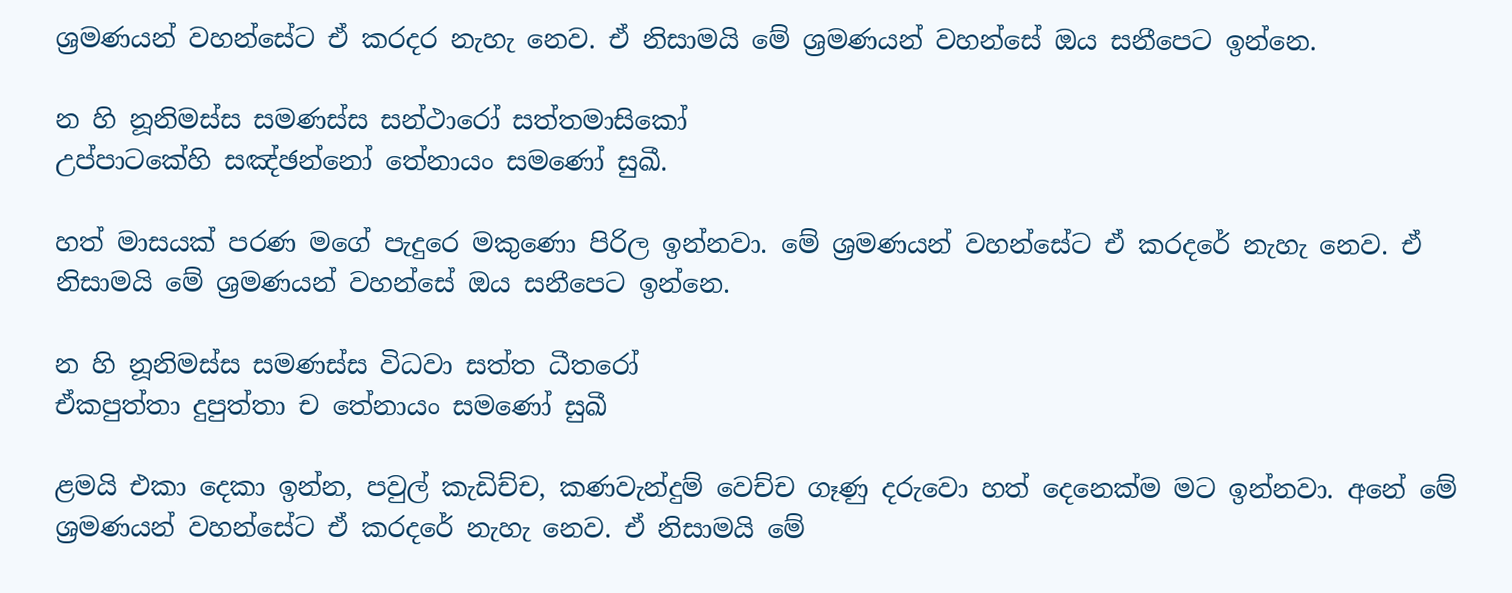ශ්‍රමණයන් වහන්සේට ඒ කරදර නැහැ නෙව. ඒ නිසාමයි මේ ශ්‍රමණයන් වහන්සේ ඔය සනීපෙට ඉන්නෙ.

න හි නූනිමස්‌ස සමණස්‌ස සන්‌ථාරෝ සත්‌තමාසිකෝ
උප්‌පාටකේහි සඤ්‌ඡන්‌නෝ තේනායං සමණෝ සුඛී.

හත් මාසයක් පරණ මගේ පැදුරෙ මකුණො පිරිල ඉන්නවා. මේ ශ්‍රමණයන් වහන්සේට ඒ කරදරේ නැහැ නෙව. ඒ නිසාමයි මේ ශ්‍රමණයන් වහන්සේ ඔය සනීපෙට ඉන්නෙ.

න හි නූනිමස්‌ස සමණස්‌ස විධවා සත්‌ත ධීතරෝ
ඒකපුත්‌තා දුපුත්‌තා ච තේනායං සමණෝ සුඛී

ළමයි එකා දෙකා ඉන්න, පවුල් කැඩිච්ච, කණවැන්දුම් වෙච්ච ගෑණු දරුවො හත් දෙනෙක්ම මට ඉන්නවා. අනේ මේ ශ්‍රමණයන් වහන්සේට ඒ කරදරේ නැහැ නෙව. ඒ නිසාමයි මේ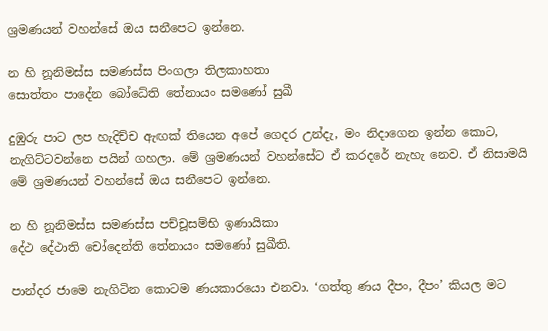ශ්‍රමණයන් වහන්සේ ඔය සනීපෙට ඉන්නෙ.

න හි නූනිමස්‌ස සමණස්‌ස පිංගලා තිලකාහතා
සොත්‌තං පාදේන බෝධේති තේනායං සමණෝ සුඛී

දුඹුරු පාට ලප හැදිච්ච ඇඟක් තියෙන අපේ ගෙදර උන්දැ, මං නිදාගෙන ඉන්න කොට, නැගිට්ටවන්නෙ පයින් ගහලා. මේ ශ්‍රමණයන් වහන්සේට ඒ කරදරේ නැහැ නෙව. ඒ නිසාමයි මේ ශ්‍රමණයන් වහන්සේ ඔය සනීපෙට ඉන්නෙ.

න හි නූනිමස්‌ස සමණස්‌ස පච්‌චූසම්‌භි ඉණායිකා
දේථ දේථාති චෝදෙන්‌ති තේනායං සමණෝ සුඛීති.

පාන්දර ජාමෙ නැගිටින කොටම ණයකාරයො එනවා. ‘ගත්තු ණය දීපං, දීපං’ කියල මට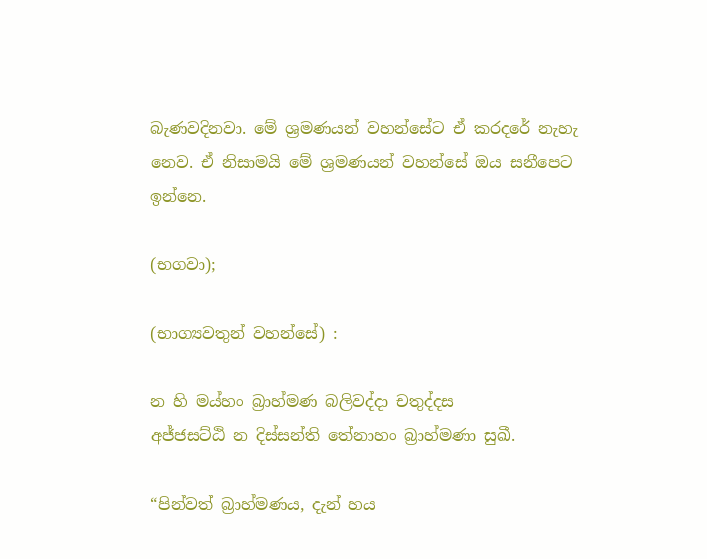බැණවදිනවා. මේ ශ්‍රමණයන් වහන්සේට ඒ කරදරේ නැහැ නෙව. ඒ නිසාමයි මේ ශ්‍රමණයන් වහන්සේ ඔය සනීපෙට ඉන්නෙ.

(භගවා);

(භාග්‍යවතුන් වහන්සේ) :

න හි මය්‌හං බ්‍රාහ්‌මණ බලිවද්‌දා චතුද්‌දස
අජ්‌ජසට්‌ඨි න දිස්‌සන්‌ති තේනාහං බ්‍රාහ්‌මණා සුඛී.

“පින්වත් බ්‍රාහ්මණය, දැන් හය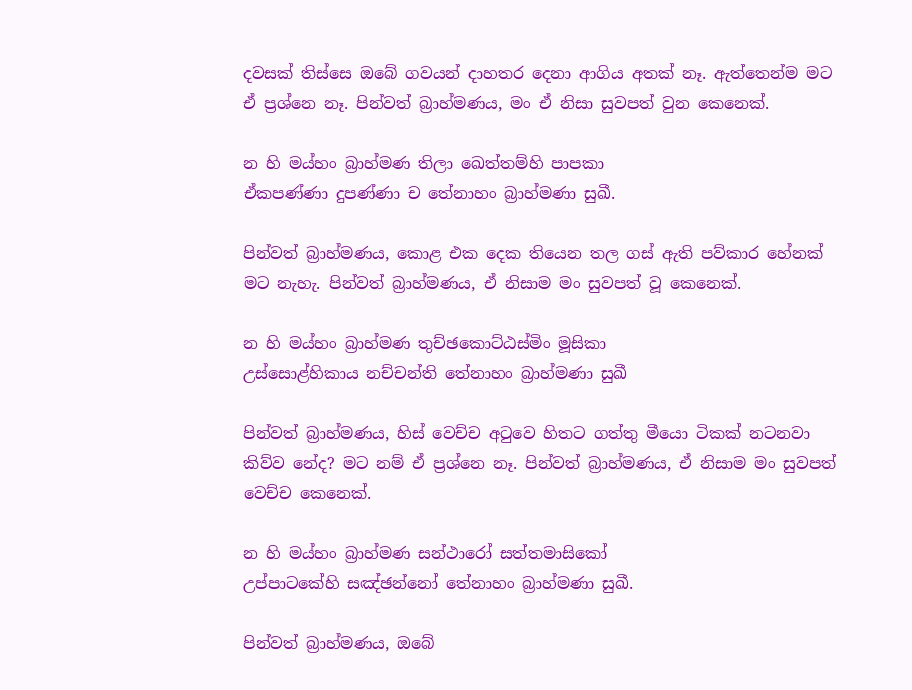දවසක් තිස්සෙ ඔබේ ගවයන් දාහතර දෙනා ආගිය අතක් නෑ. ඇත්තෙන්ම මට ඒ ප්‍රශ්නෙ නෑ. පින්වත් බ්‍රාහ්මණය, මං ඒ නිසා සුවපත් වුන කෙනෙක්.

න හි මය්‌හං බ්‍රාහ්‌මණ තිලා ඛෙත්‌තම්හි පාපකා
ඒකපණ්‌ණා දුපණ්‌ණා ච තේනාහං බ්‍රාහ්‌මණා සුඛී.

පින්වත් බ්‍රාහ්මණය, කොළ එක දෙක තියෙන තල ගස් ඇති පව්කාර හේනක් මට නැහැ. පින්වත් බ්‍රාහ්මණය, ඒ නිසාම මං සුවපත් වූ කෙනෙක්.

න හි මය්‌හං බ්‍රාහ්‌මණ තුච්‌ඡකොට්‌ඨස්‌මිං මූසිකා
උස්‌සොළ්‌හිකාය නච්‌චන්‌ති තේනාහං බ්‍රාහ්‌මණා සුඛී

පින්වත් බ්‍රාහ්මණය, හිස් වෙච්ච අටුවෙ හිතට ගත්තු මීයො ටිකක් නටනවා කිව්ව නේද? මට නම් ඒ ප්‍රශ්නෙ නෑ. පින්වත් බ්‍රාහ්මණය, ඒ නිසාම මං සුවපත් වෙච්ච කෙනෙක්.

න හි මය්‌හං බ්‍රාහ්‌මණ සන්‌ථාරෝ සත්‌තමාසිකෝ
උප්‌පාටකේහි සඤ්‌ඡන්‌නෝ තේනාහං බ්‍රාහ්‌මණා සුඛී.

පින්වත් බ්‍රාහ්මණය, ඔබේ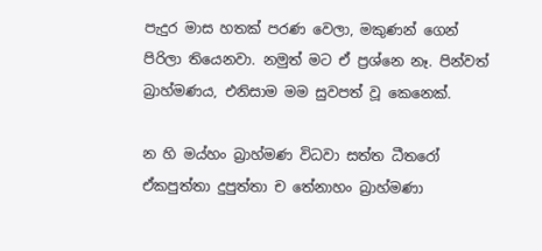පැදුර මාස හතක් පරණ වෙලා, මකුණන් ගෙන් පිරිලා තියෙනවා. නමුත් මට ඒ ප්‍රශ්නෙ නෑ. පින්වත් බ්‍රාහ්මණය, එනිසාම මම සුවපත් වූ කෙනෙක්.

න හි මය්‌හං බ්‍රාහ්‌මණ විධවා සත්‌ත ධීතරෝ
ඒකපුත්‌තා දුපුත්‌තා ච තේනාහං බ්‍රාහ්‌මණා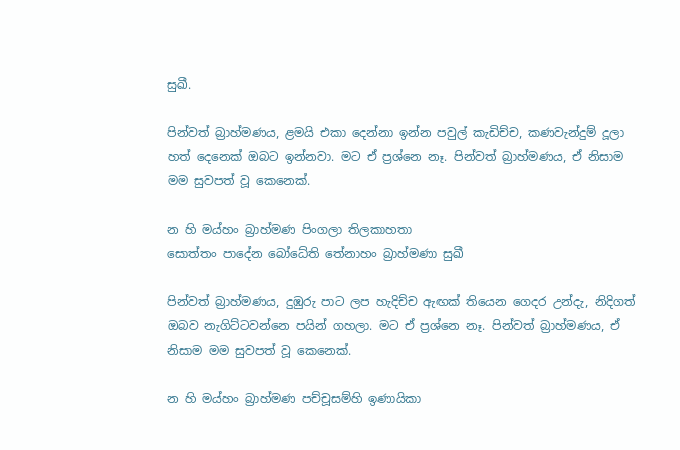සුඛී.

පින්වත් බ්‍රාහ්මණය, ළමයි එකා දෙන්නා ඉන්න පවුල් කැඩිච්ච, කණවැන්දුම් දූලා හත් දෙනෙක් ඔබට ඉන්නවා. මට ඒ ප්‍රශ්නෙ නෑ. පින්වත් බ්‍රාහ්මණය, ඒ නිසාම මම සුවපත් වූ කෙනෙක්.

න හි මය්‌හං බ්‍රාහ්‌මණ පිංගලා තිලකාහතා
සොත්‌තං පාදේන බෝධේති තේනාහං බ්‍රාහ්‌මණා සුඛී

පින්වත් බ්‍රාහ්මණය, දුඹුරු පාට ලප හැදිච්ච ඇඟක් තියෙන ගෙදර උන්දැ, නිදිගත් ඔබව නැගිට්ටවන්නෙ පයින් ගහලා. මට ඒ ප්‍රශ්නෙ නෑ. පින්වත් බ්‍රාහ්මණය, ඒ නිසාම මම සුවපත් වූ කෙනෙක්.

න හි මය්‌හං බ්‍රාහ්‌මණ පච්‌චූසම්‌හි ඉණායිකා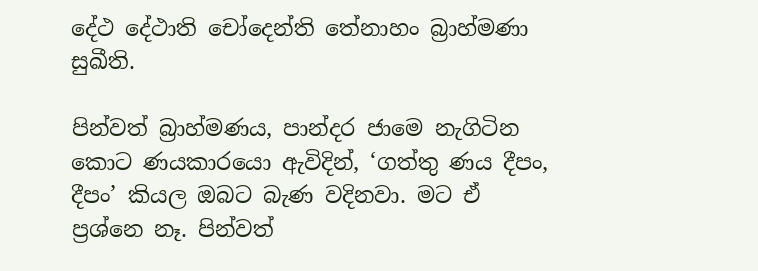දේථ දේථාති චෝදෙන්‌ති තේනාහං බ්‍රාහ්‌මණා සුඛීති.

පින්වත් බ්‍රාහ්මණය, පාන්දර ජාමෙ නැගිටින කොට ණයකාරයො ඇවිදින්, ‘ගත්තු ණය දීපං, දීපං’ කියල ඔබට බැණ වදිනවා. මට ඒ ප්‍රශ්නෙ නෑ. පින්වත්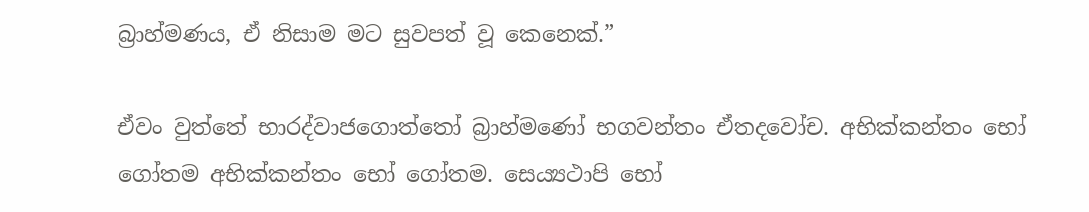බ්‍රාහ්මණය, ඒ නිසාම මට සුවපත් වූ කෙනෙක්.”

ඒවං වුත්තේ භාරද්‌වාජගොත්‌තෝ බ්‍රාහ්මණෝ භගවන්‌තං ඒතදවෝච. අභික්‌කන්‌තං භෝ ගෝතම අභික්‌කන්‌තං භෝ ගෝතම. සෙය්‍යථාපි භෝ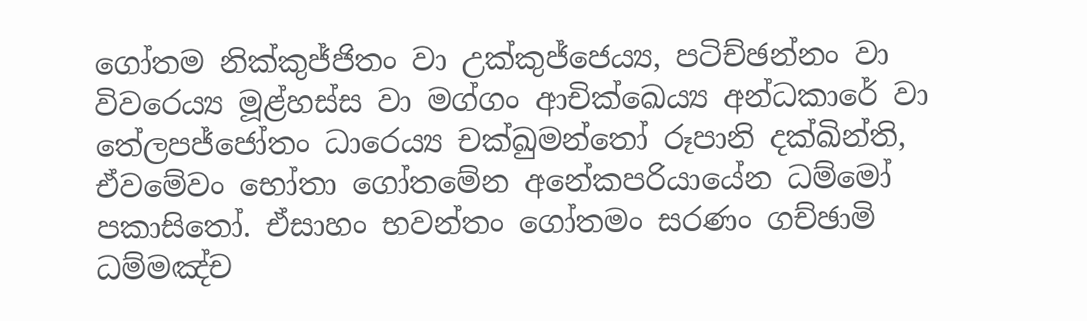ගෝතම නික්‌කුජ්‌ජිතං වා උක්‌කුජ්‌ජෙය්‍ය, පටිච්‌ඡන්‌නං වා විවරෙය්‍ය මූළ්‌හස්‌ස වා මග්‌ගං ආචික්ඛෙය්‍ය අන්‌ධකාරේ වා තේලපජ්‌ජෝතං ධාරෙය්‍ය චක්‌ඛුමන්‌තෝ රූපානි දක්‌ඛින්‌ති, ඒවමේවං භෝතා ගෝතමේන අනේකපරියායේන ධම්මෝ පකාසිතෝ. ඒසාහං භවන්‌තං ගෝතමං සරණං ගච්‌ඡාමි ධම්‌මඤ්‌ච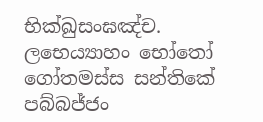භික්‌ඛුසං‌ඝඤ්‌ච. ලභෙය්‍යාහං භෝතෝ ගෝතමස්‌ස සන්තිකේ පබ්‌බජ්‌ජං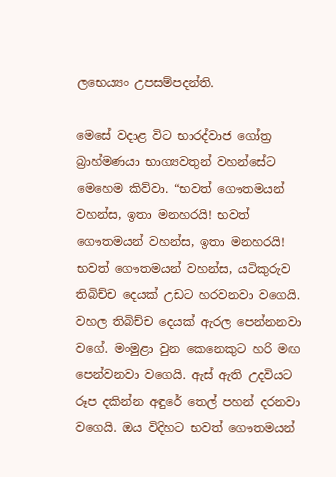ලභෙය්‍යං උපසම්‌පදන්‌ති.

මෙසේ වදාළ විට භාරද්වාජ ගෝත්‍ර බ්‍රාහ්මණයා භාග්‍යවතුන් වහන්සේට මෙහෙම කිව්වා. “භවත් ගෞතමයන් වහන්ස, ඉතා මනහරයි! භවත් ගෞතමයන් වහන්ස, ඉතා මනහරයි! භවත් ගෞතමයන් වහන්ස, යටිකුරුව තිබිච්ච දෙයක් උඩට හරවනවා වගෙයි. වහල තිබිච්ච දෙයක් ඇරල පෙන්නනවා වගේ. මංමුළා වුන කෙනෙකුට හරි මඟ පෙන්වනවා වගෙයි. ඇස් ඇති උදවියට රූප දකින්න අඳුරේ තෙල් පහන් දරනවා වගෙයි. ඔය විදිහට භවත් ගෞතමයන්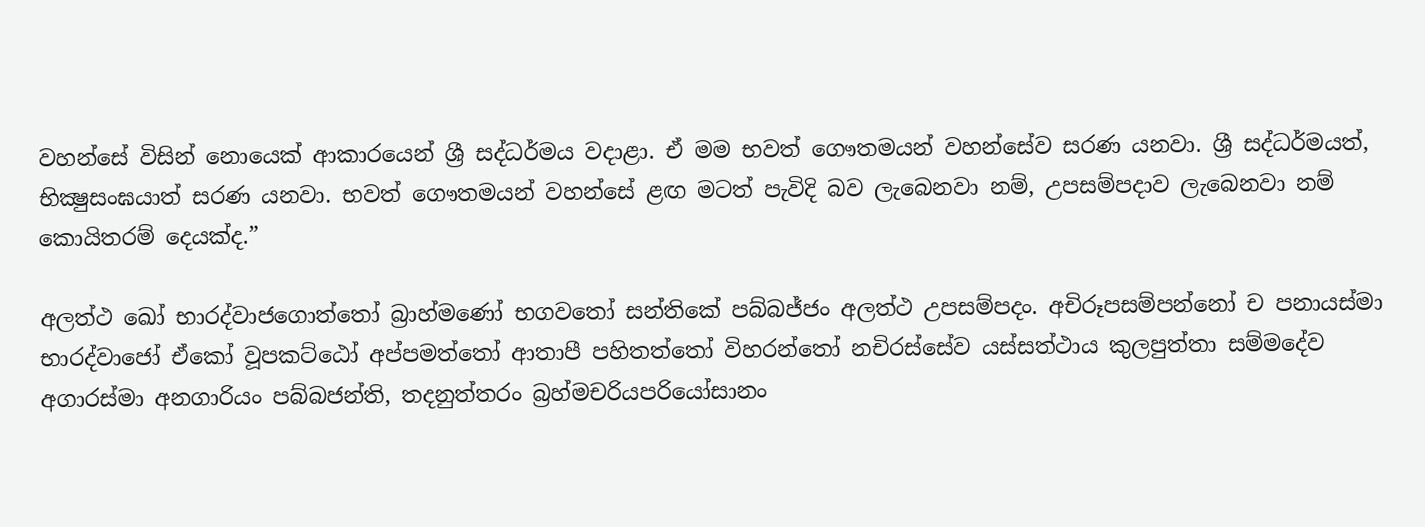වහන්සේ විසින් නොයෙක් ආකාරයෙන් ශ්‍රී සද්ධර්මය වදාළා. ඒ මම භවත් ගෞතමයන් වහන්සේව සරණ යනවා. ශ්‍රී සද්ධර්මයත්, භික්‍ෂුසංඝයාත් සරණ යනවා. භවත් ගෞතමයන් වහන්සේ ළඟ මටත් පැවිදි බව ලැබෙනවා නම්, උපසම්පදාව ලැබෙනවා නම් කොයිතරම් දෙයක්ද.”

අලත්‌ථ ඛෝ භාරද්‌වාජගොත්‌තෝ බ්‍රාහ්මණෝ භගවතෝ සන්තිකේ පබ්‌බජ්‌ජං අලත්‌ථ උපසම්‌පදං. අචිරූපසම්‌පන්‌නෝ ච පනායස්‌මා භාරද්වාජෝ ඒකෝ වූපකට්‌ඨෝ අප්පමත්තෝ ආතාපී පහිතත්තෝ විහරන්තෝ නචිරස්‌සේව යස්‌සත්‌ථාය කුලපුත්‌තා සම්මදේව අගාරස්‌මා අනගාරියං පබ්‌බජන්‌ති, තදනුත්‌තරං බ්‍රහ්‌මචරියපරියෝසානං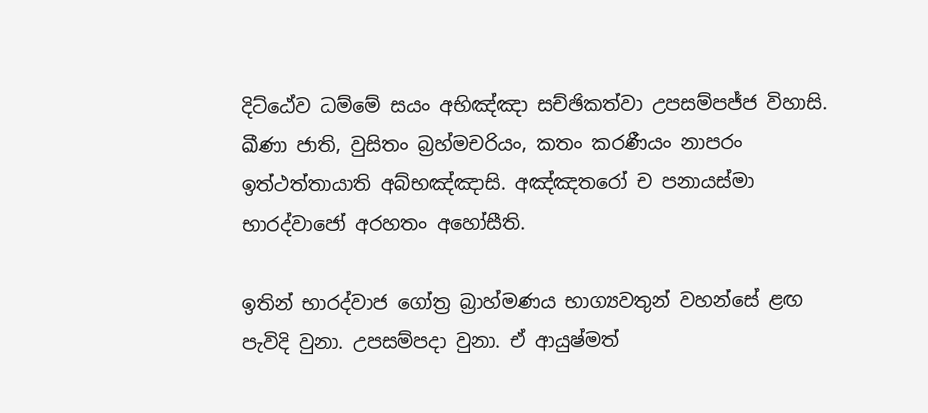දිට්ඨේව ධම්මේ සයං අභිඤ්‌ඤා සච්‌ඡිකත්‌වා උපසම්‌පජ්‌ජ විහාසි. ඛීණා ජාති, වුසිතං බ්‍රහ්‌මචරියං, කතං කරණීයං නාපරං ඉත්‌ථත්‌තායාති අබ්‌භඤ්‌ඤාසි. අඤ්‌ඤතරෝ ච පනායස්‌මා භාරද්වාජෝ අරහතං අහෝසීති.

ඉතින් භාරද්වාජ ගෝත්‍ර බ්‍රාහ්මණය භාග්‍යවතුන් වහන්සේ ළඟ පැවිදි වුනා. උපසම්පදා වුනා. ඒ ආයුෂ්මත්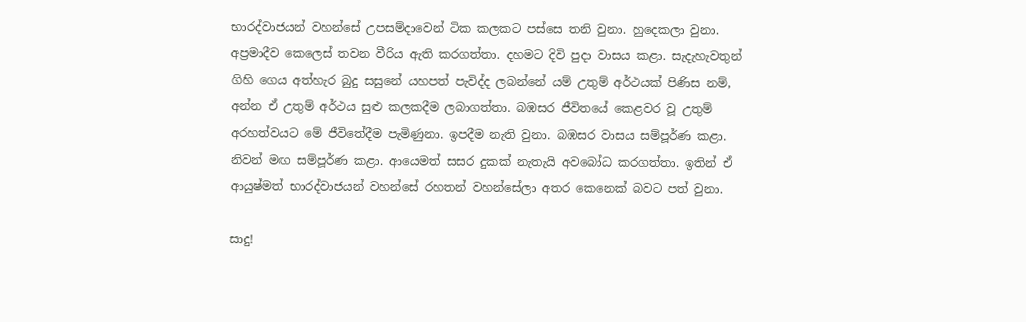භාරද්වාජයන් වහන්සේ උපසම්දාවෙන් ටික කලකට පස්සෙ තනි වුනා. හුදෙකලා වුනා. අප්‍රමාදීව කෙලෙස් තවන වීරිය ඇති කරගත්තා. දහමට දිවි පුදා වාසය කළා. සැදැහැවතුන් ගිහි ගෙය අත්හැර බුදු සසුනේ යහපත් පැවිද්ද ලබන්නේ යම් උතුම් අර්ථයක් පිණිස නම්, අන්න ඒ උතුම් අර්ථය සුළු කලකදීම ලබාගත්තා. බඹසර ජීවිතයේ කෙළවර වූ උතුම් අරහත්වයට මේ ජීවිතේදීම පැමිණුනා. ඉපදීම නැති වුනා. බඹසර වාසය සම්පූර්ණ කළා. නිවන් මඟ සම්පූර්ණ කළා. ආයෙමත් සසර දුකක් නැතැයි අවබෝධ කරගත්තා. ඉතින් ඒ ආයුෂ්මත් භාරද්වාජයන් වහන්සේ රහතන් වහන්සේලා අතර කෙනෙක් බවට පත් වුනා.

සාදු!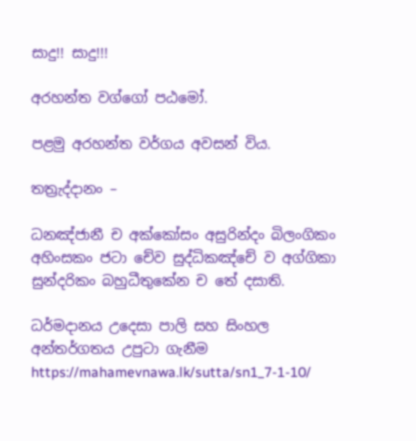සාදු!! සාදු!!!

අරහන්‌ත වග්ගෝ පඨමෝ.

පළමු අරහන්ත වර්ගය අවසන් විය.

තත්‍රැද්දානං –

ධනඤ්‌ජානී ච අක්කෝසං අසුරින්‌දං බිලංගිකං
අහිංසකං ජටා චේව සුද්‌ධිකඤ්‌චේ ව අග්‌ගිකා
සුන්‌දරිකං බහුධීතුකේන ච තේ දසාති.

ධර්මදානය උදෙසා පාලි සහ සිංහල අන්තර්ගතය උපුටා ගැනීම https://mahamevnawa.lk/sutta/sn1_7-1-10/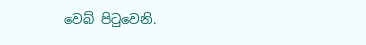වෙබ් පිටුවෙනි.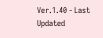Ver.1.40 - Last Updated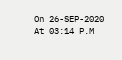On 26-SEP-2020 At 03:14 P.M